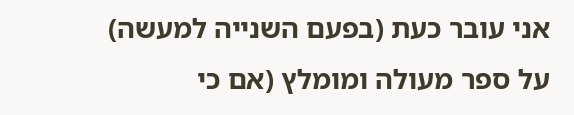אני עובר כעת (בפעם השנייה למעשה) על ספר מעולה ומומלץ (אם כי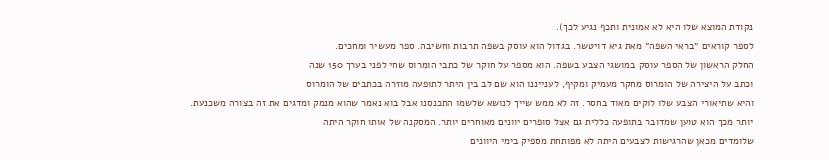נקודת המוצא שלו היא לא אמונית ותכף נגיע לכך).
לספר קוראים ״בראי השפה״ מאת גיא דויטשר. בגדול הוא עוסק בשפה תרבות וחשיבה. ספר מעשיר ומחכים.
החלק הראשון של הספר עוסק במושגי הצבע בשפה. הוא מספר על חוקר של כתבי הומרוס שחי לפני בערך 150 שנה
וכתב על היצירה של הומרוס מחקר מעמיק ומקיף, לענייננו הוא שם לב בין היתר לתופעה מוזרה בכתבים של הומרוס
והיא שתיאורי הצבע שלו לוקים מאוד בחסר. זה לא ממש שייך לנושא שלשמו התכנסנו אבל בוא נאמר שהוא מנמק ומדגים את זה בצורה משכנעת. יותר מכך הוא טוען שמדובר בתופעה כללית גם אצל סופרים יוונים מאוחרים יותר. המסקנה של אותו חוקר היתה
שלומדים מכאן שהרגישות לצבעים היתה לא מפותחת מספיק בימי היוונים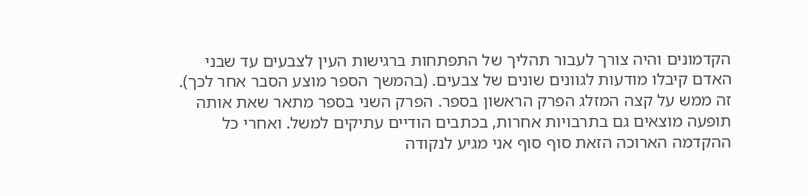הקדמונים והיה צורך לעבור תהליך של התפתחות ברגישות העין לצבעים עד שבני האדם קיבלו מודעות לגוונים שונים של צבעים. (בהמשך הספר מוצע הסבר אחר לכך).
זה ממש על קצה המזלג הפרק הראשון בספר. הפרק השני בספר מתאר שאת אותה תופעה מוצאים גם בתרבויות אחרות, בכתבים הודיים עתיקים למשל. ואחרי כל ההקדמה הארוכה הזאת סוף סוף אני מגיע לנקודה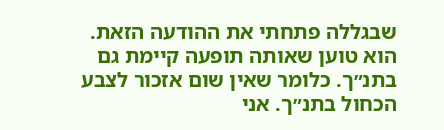שבגללה פתחתי את ההודעה הזאת.
הוא טוען שאותה תופעה קיימת גם בתנ״ך. כלומר שאין שום אזכור לצבע הכחול בתנ״ך. אני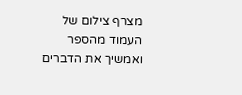מצרף צילום של העמוד מהספר ואמשיך את הדברים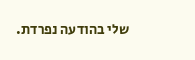שלי בהודעה נפרדת.